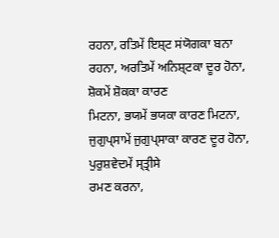ਰਹਨਾ, ਰਤਿਮੇਂ ਇਸ਼੍ਟ ਸਂਯੋਗਕਾ ਬਨਾ ਰਹਨਾ, ਅਰਤਿਮੇਂ ਅਨਿਸ਼੍ਟਕਾ ਦੂਰ ਹੋਨਾ, ਸ਼ੋਕਮੇਂ ਸ਼ੋਕਕਾ ਕਾਰਣ
ਮਿਟਨਾ, ਭਯਮੇਂ ਭਯਕਾ ਕਾਰਣ ਮਿਟਨਾ, ਜੁਗੁਪ੍ਸਾਮੇਂ ਜੁਗੁਪ੍ਸਾਕਾ ਕਾਰਣ ਦੂਰ ਹੋਨਾ, ਪੁਰੁਸ਼ਵੇਦਮੇਂ ਸ੍ਤ੍ਰੀਸੇ
ਰਮਣ ਕਰਨਾ,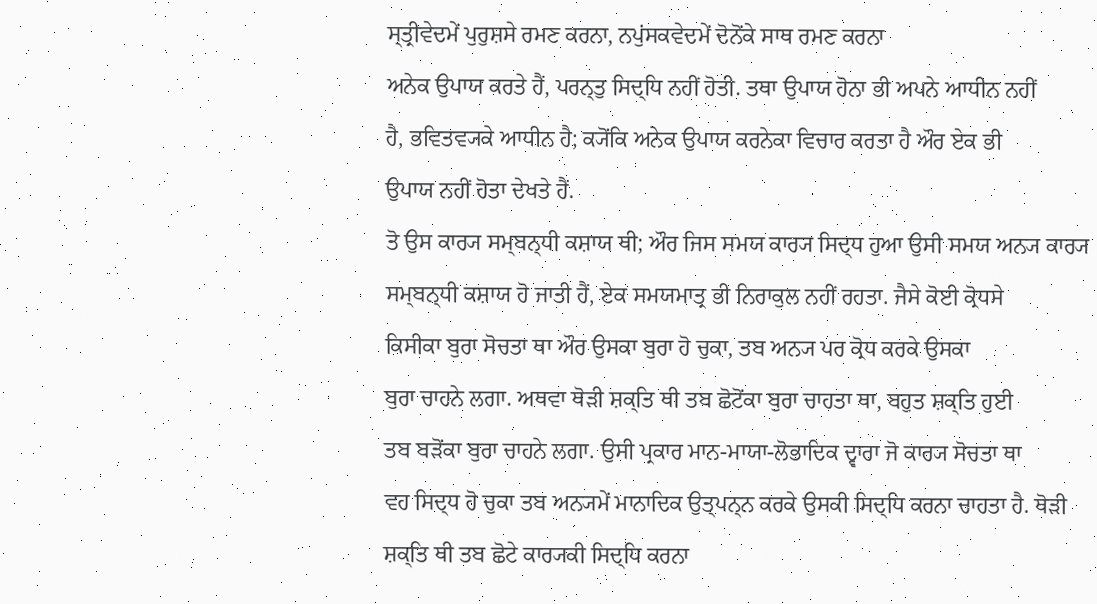ਸ੍ਤ੍ਰੀਵੇਦਮੇਂ ਪੁਰੁਸ਼ਸੇ ਰਮਣ ਕਰਨਾ, ਨਪੁਂਸਕਵੇਦਮੇਂ ਦੋਨੋਂਕੇ ਸਾਥ ਰਮਣ ਕਰਨਾ
ਅਨੇਕ ਉਪਾਯ ਕਰਤੇ ਹੈਂ, ਪਰਨ੍ਤੁ ਸਿਦ੍ਧਿ ਨਹੀਂ ਹੋਤੀ. ਤਥਾ ਉਪਾਯ ਹੋਨਾ ਭੀ ਅਪਨੇ ਆਧੀਨ ਨਹੀਂ
ਹੈ, ਭਵਿਤਵ੍ਯਕੇ ਆਧੀਨ ਹੈ; ਕ੍ਯੋਂਕਿ ਅਨੇਕ ਉਪਾਯ ਕਰਨੇਕਾ ਵਿਚਾਰ ਕਰਤਾ ਹੈ ਔਰ ਏਕ ਭੀ
ਉਪਾਯ ਨਹੀਂ ਹੋਤਾ ਦੇਖਤੇ ਹੈਂ.
ਤੋ ਉਸ ਕਾਰ੍ਯ ਸਮ੍ਬਨ੍ਧੀ ਕਸ਼ਾਯ ਥੀ; ਔਰ ਜਿਸ ਸਮਯ ਕਾਰ੍ਯ ਸਿਦ੍ਧ ਹੁਆ ਉਸੀ ਸਮਯ ਅਨ੍ਯ ਕਾਰ੍ਯ
ਸਮ੍ਬਨ੍ਧੀ ਕਸ਼ਾਯ ਹੋ ਜਾਤੀ ਹੈਂ, ਏਕ ਸਮਯਮਾਤ੍ਰ ਭੀ ਨਿਰਾਕੁਲ ਨਹੀਂ ਰਹਤਾ. ਜੈਸੇ ਕੋਈ ਕ੍ਰੋਧਸੇ
ਕਿਸੀਕਾ ਬੁਰਾ ਸੋਚਤਾ ਥਾ ਔਰ ਉਸਕਾ ਬੁਰਾ ਹੋ ਚੁਕਾ, ਤਬ ਅਨ੍ਯ ਪਰ ਕ੍ਰੋਧ ਕਰਕੇ ਉਸਕਾ
ਬੁਰਾ ਚਾਹਨੇ ਲਗਾ. ਅਥਵਾ ਥੋੜੀ ਸ਼ਕ੍ਤਿ ਥੀ ਤਬ ਛੋਟੋਂਕਾ ਬੁਰਾ ਚਾਹਤਾ ਥਾ, ਬਹੁਤ ਸ਼ਕ੍ਤਿ ਹੁਈ
ਤਬ ਬੜੋਂਕਾ ਬੁਰਾ ਚਾਹਨੇ ਲਗਾ. ਉਸੀ ਪ੍ਰਕਾਰ ਮਾਨ-ਮਾਯਾ-ਲੋਭਾਦਿਕ ਦ੍ਵਾਰਾ ਜੋ ਕਾਰ੍ਯ ਸੋਚਤਾ ਥਾ
ਵਹ ਸਿਦ੍ਧ ਹੋ ਚੁਕਾ ਤਬ ਅਨ੍ਯਮੇਂ ਮਾਨਾਦਿਕ ਉਤ੍ਪਨ੍ਨ ਕਰਕੇ ਉਸਕੀ ਸਿਦ੍ਧਿ ਕਰਨਾ ਚਾਹਤਾ ਹੈ. ਥੋੜੀ
ਸ਼ਕ੍ਤਿ ਥੀ ਤਬ ਛੋਟੇ ਕਾਰ੍ਯਕੀ ਸਿਦ੍ਧਿ ਕਰਨਾ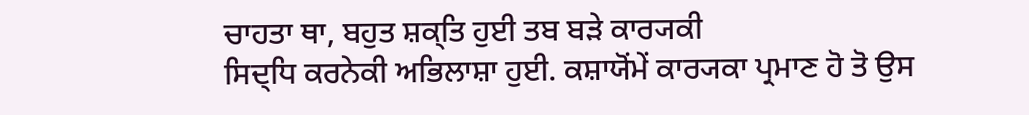ਚਾਹਤਾ ਥਾ, ਬਹੁਤ ਸ਼ਕ੍ਤਿ ਹੁਈ ਤਬ ਬੜੇ ਕਾਰ੍ਯਕੀ
ਸਿਦ੍ਧਿ ਕਰਨੇਕੀ ਅਭਿਲਾਸ਼ਾ ਹੁਈ. ਕਸ਼ਾਯੋਂਮੇਂ ਕਾਰ੍ਯਕਾ ਪ੍ਰਮਾਣ ਹੋ ਤੋ ਉਸ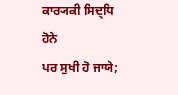ਕਾਰ੍ਯਕੀ ਸਿਦ੍ਧਿ ਹੋਨੇ
ਪਰ ਸੁਖੀ ਹੋ ਜਾਯੇ;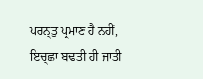ਪਰਨ੍ਤੁ ਪ੍ਰਮਾਣ ਹੈ ਨਹੀਂ, ਇਚ੍ਛਾ ਬਢਤੀ ਹੀ ਜਾਤੀ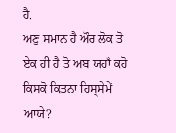ਹੈ.
ਅਣੁ ਸਮਾਨ ਹੈ ਔਰ ਲੋਕ ਤੋ ਏਕ ਹੀ ਹੈ ਤੋ ਅਬ ਯਹਾਁ ਕਹੋ ਕਿਸਕੋ ਕਿਤਨਾ ਹਿਸ੍ਸੇਮੇਂ ਆਯੇ?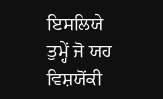ਇਸਲਿਯੇ ਤੁਮ੍ਹੇਂ ਜੋ ਯਹ ਵਿਸ਼ਯੋਂਕੀ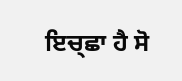ਇਚ੍ਛਾ ਹੈ ਸੋ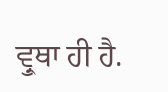ਵ੍ਰੁਥਾ ਹੀ ਹੈ.